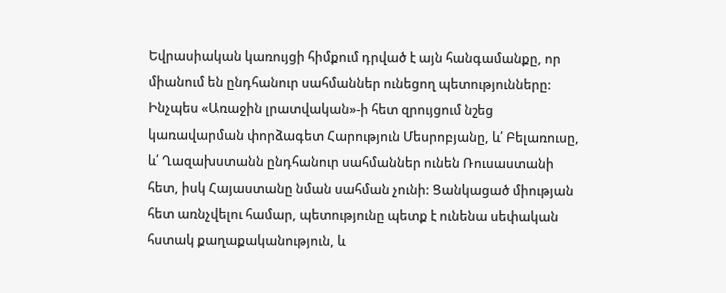Եվրասիական կառույցի հիմքում դրված է այն հանգամանքը, որ միանում են ընդհանուր սահմաններ ունեցող պետությունները: Ինչպես «Առաջին լրատվական»-ի հետ զրույցում նշեց կառավարման փորձագետ Հարություն Մեսրոբյանը, և՛ Բելառուսը, և՛ Ղազախստանն ընդհանուր սահմաններ ունեն Ռուսաստանի հետ, իսկ Հայաստանը նման սահման չունի: Ցանկացած միության հետ առնչվելու համար, պետությունը պետք է ունենա սեփական հստակ քաղաքականություն, և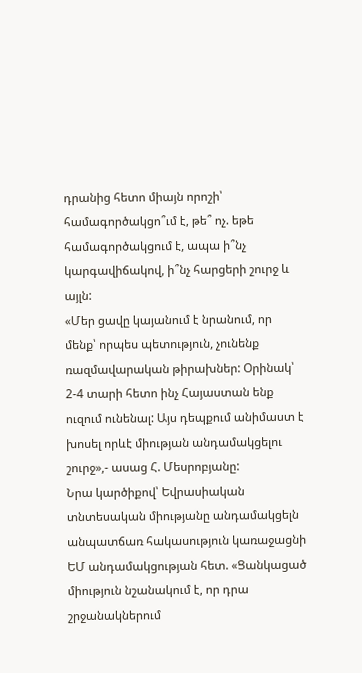դրանից հետո միայն որոշի՝ համագործակցո՞ւմ է, թե՞ ոչ. եթե համագործակցում է, ապա ի՞նչ կարգավիճակով, ի՞նչ հարցերի շուրջ և այլն:
«Մեր ցավը կայանում է նրանում, որ մենք՝ որպես պետություն, չունենք ռազմավարական թիրախներ: Օրինակ՝ 2-4 տարի հետո ինչ Հայաստան ենք ուզում ունենալ: Այս դեպքում անիմաստ է խոսել որևէ միության անդամակցելու շուրջ»,- ասաց Հ. Մեսրոբյանը:
Նրա կարծիքով՝ Եվրասիական տնտեսական միությանը անդամակցելն անպատճառ հակասություն կառաջացնի ԵՄ անդամակցության հետ. «Ցանկացած միություն նշանակում է, որ դրա շրջանակներում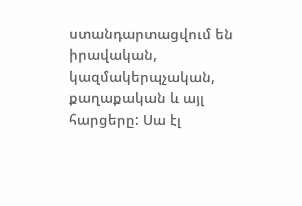ստանդարտացվում են իրավական, կազմակերպչական, քաղաքական և այլ հարցերը: Սա էլ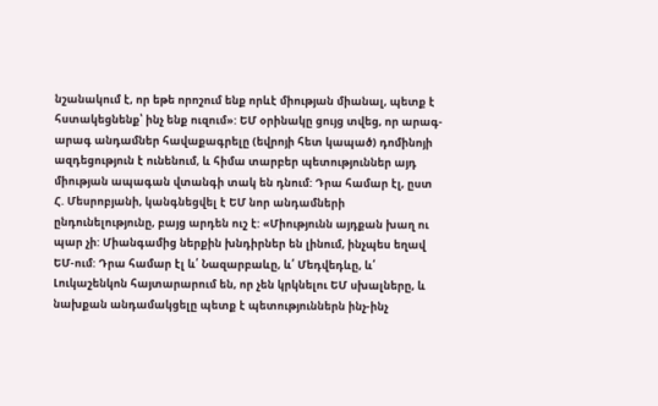նշանակում է, որ եթե որոշում ենք որևէ միության միանալ, պետք է հստակեցնենք՝ ինչ ենք ուզում»: ԵՄ օրինակը ցույց տվեց, որ արագ-արագ անդամներ հավաքագրելը (եվրոյի հետ կապած) դոմինոյի ազդեցություն է ունենում, և հիմա տարբեր պետություններ այդ միության ապագան վտանգի տակ են դնում: Դրա համար էլ, ըստ Հ. Մեսրոբյանի, կանգնեցվել է ԵՄ նոր անդամների ընդունելությունը, բայց արդեն ուշ է: «Միությունն այդքան խաղ ու պար չի: Միանգամից ներքին խնդիրներ են լինում, ինչպես եղավ ԵՄ-ում: Դրա համար էլ և՛ Նազարբաևը, և՛ Մեդվեդևը, և՛ Լուկաշենկոն հայտարարում են, որ չեն կրկնելու ԵՄ սխալները, և նախքան անդամակցելը պետք է պետություններն ինչ-ինչ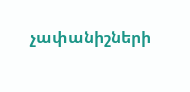չափանիշների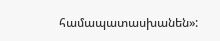համապատասխանեն»: